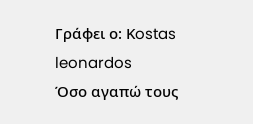Γράφει ο: Κostas leonardos
Όσο αγαπώ τους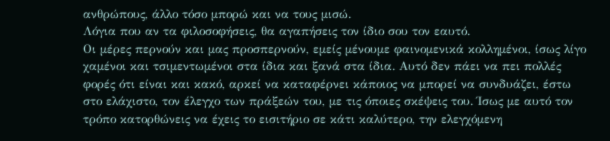ανθρώπους, άλλο τόσο μπορώ και να τους μισώ.
Λόγια που αν τα φιλοσοφήσεις, θα αγαπήσεις τον ίδιο σου τον εαυτό.
Οι μέρες περνούν και μας προσπερνούν, εμείς μένουμε φαινομενικά κολλημένοι, ίσως λίγο χαμένοι και τσιμεντωμένοι στα ίδια και ξανά στα ίδια. Aυτό δεν πάει να πει πολλές φορές ότι είναι και κακό, αρκεί να καταφέρνει κάποιος να μπορεί να συνδυάζει, έστω στο ελάχιστο, τον έλεγχο των πράξεών του, με τις όποιες σκέψεις του. Ίσως με αυτό τον τρόπο κατορθώνεις να έχεις το εισιτήριο σε κάτι καλύτερο, την ελεγχόμενη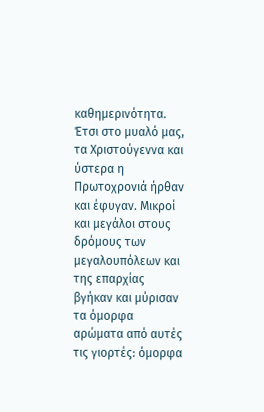καθημερινότητα. Έτσι στο μυαλό μας, τα Χριστούγεννα και ύστερα η Πρωτοχρονιά ήρθαν και έφυγαν. Μικροί και μεγάλοι στους δρόμους των μεγαλουπόλεων και της επαρχίας βγήκαν και μύρισαν τα όμορφα αρώματα από αυτές τις γιορτές: όμορφα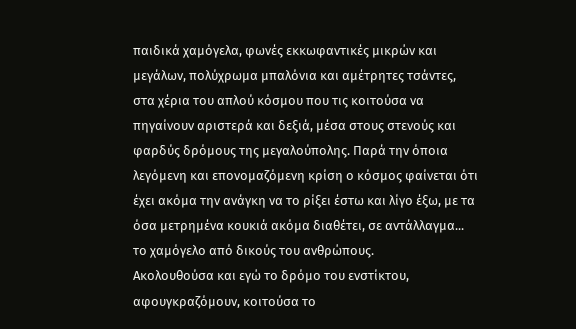παιδικά χαμόγελα, φωνές εκκωφαντικές μικρών και μεγάλων, πολύχρωμα μπαλόνια και αμέτρητες τσάντες, στα χέρια του απλού κόσμου που τις κοιτούσα να πηγαίνουν αριστερά και δεξιά, μέσα στους στενούς και φαρδύς δρόμους της μεγαλούπολης. Παρά την όποια λεγόμενη και επονομαζόμενη κρίση ο κόσμος φαίνεται ότι έχει ακόμα την ανάγκη να το ρίξει έστω και λίγο έξω, με τα όσα μετρημένα κουκιά ακόμα διαθέτει, σε αντάλλαγμα... το χαμόγελο από δικούς του ανθρώπους.
Ακολουθούσα και εγώ το δρόμο του ενστίκτου, αφουγκραζόμουν, κοιτούσα το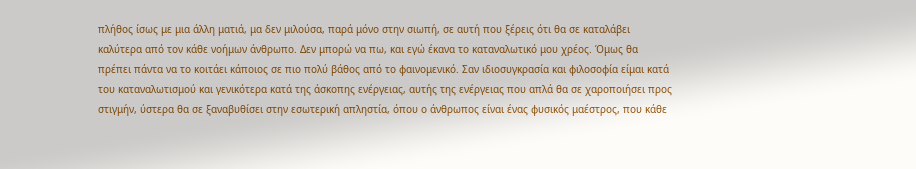πλήθος ίσως με μια άλλη ματιά, μα δεν μιλούσα, παρά μόνο στην σιωπή, σε αυτή που ξέρεις ότι θα σε καταλάβει καλύτερα από τον κάθε νοήμων άνθρωπο. Δεν μπορώ να πω, και εγώ έκανα το καταναλωτικό μου χρέος. Όμως θα πρέπει πάντα να το κοιτάει κάποιος σε πιο πολύ βάθος από το φαινομενικό. Σαν ιδιοσυγκρασία και φιλοσοφία είμαι κατά του καταναλωτισμού και γενικότερα κατά της άσκοπης ενέργειας, αυτής της ενέργειας που απλά θα σε χαροποιήσει προς στιγμήν, ύστερα θα σε ξαναβυθίσει στην εσωτερική απληστία, όπου ο άνθρωπος είναι ένας φυσικός μαέστρος, που κάθε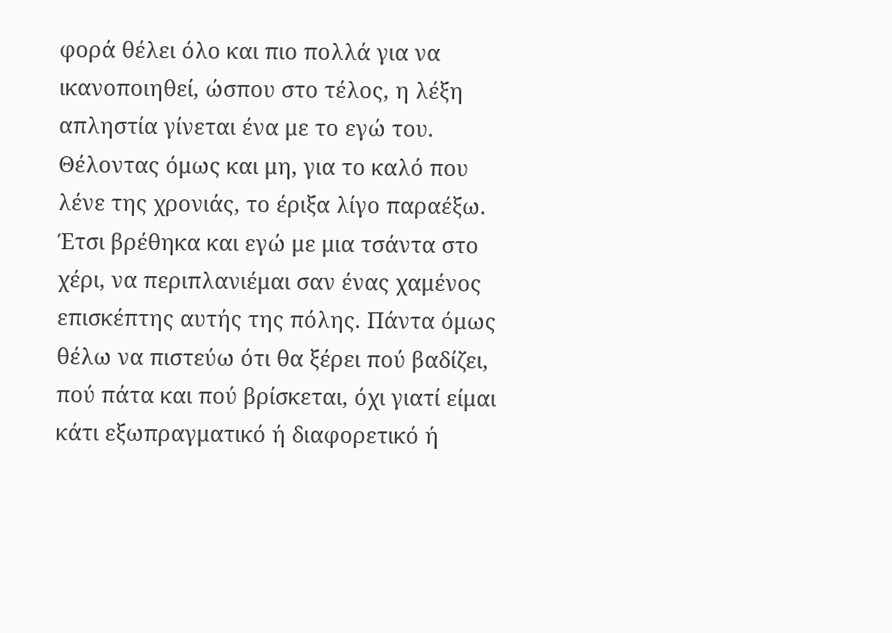φορά θέλει όλο και πιο πολλά για να ικανοποιηθεί, ώσπου στο τέλος, η λέξη απληστία γίνεται ένα με το εγώ του. Θέλοντας όμως και μη, για το καλό που λένε της χρονιάς, το έριξα λίγο παραέξω. Έτσι βρέθηκα και εγώ με μια τσάντα στο χέρι, να περιπλανιέμαι σαν ένας χαμένος επισκέπτης αυτής της πόλης. Πάντα όμως θέλω να πιστεύω ότι θα ξέρει πού βαδίζει, πού πάτα και πού βρίσκεται, όχι γιατί είμαι κάτι εξωπραγματικό ή διαφορετικό ή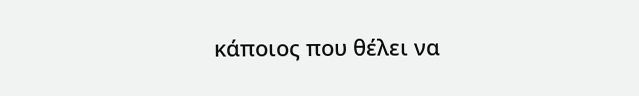κάποιος που θέλει να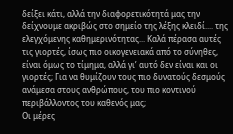δείξει κάτι, αλλά την διαφορετικότητά μας την δείχνουμε ακριβώς στο σημείο της λέξης κλειδί.... της ελεγχόμενης καθημερινότητας... Καλά πέρασα αυτές τις γιορτές, ίσως πιο οικογενειακά από το σύνηθες, είναι όμως το τίμημα, αλλά γι’ αυτό δεν είναι και οι γιορτές; Για να θυμίζουν τους πιο δυνατούς δεσμούς ανάμεσα στους ανθρώπους, του πιο κοντινού περιβάλλοντος του καθενός μας;
Οι μέρες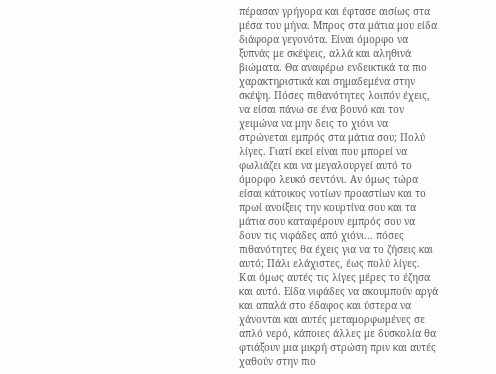πέρασαν γρήγορα και έφτασε αισίως στα μέσα του μήνα. Μπρος στα μάτια μου είδα διάφορα γεγονότα. Είναι όμορφο να ξυπνάς με σκέψεις, αλλά και αληθινά βιώματα. Θα αναφέρω ενδεικτικά τα πιο χαρακτηριστικά και σημαδεμένα στην σκέψη. Πόσες πιθανότητες λοιπόν έχεις, να είσαι πάνω σε ένα βουνό και τον χειμώνα να μην δεις το χιόνι να στρώνεται εμπρός στα μάτια σου; Πολύ λίγες. Γιατί εκεί είναι που μπορεί να φωλιάζει και να μεγαλουργεί αυτό το όμορφο λευκό σεντόνι. Αν όμως τώρα είσαι κάτοικος νοτίων προαστίων και το πρωί ανοίξεις την κουρτίνα σου και τα μάτια σου καταφέρουν εμπρός σου να δουν τις νιφάδες από χιόνι... πόσες πιθανότητες θα έχεις για να το ζήσεις και αυτό; Πάλι ελάχιστες, έως πολύ λίγες. Και όμως αυτές τις λίγες μέρες το έζησα και αυτό. Είδα νιφάδες να ακουμπούν αργά και απαλά στο έδαφος και ύστερα να χάνονται και αυτές μεταμορφωμένες σε απλό νερό, κάποιες άλλες με δυσκολία θα φτιάξουν μια μικρή στρώση πριν και αυτές χαθούν στην πιο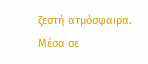ζεστή ατμόσφαιρα. Μέσα σε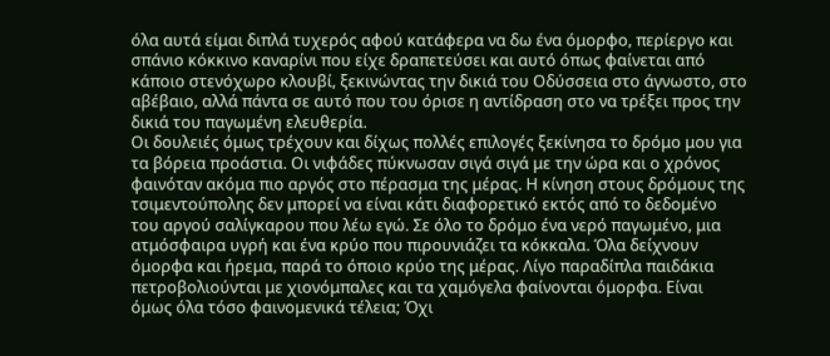όλα αυτά είμαι διπλά τυχερός αφού κατάφερα να δω ένα όμορφο, περίεργο και σπάνιο κόκκινο καναρίνι που είχε δραπετεύσει και αυτό όπως φαίνεται από κάποιο στενόχωρο κλουβί, ξεκινώντας την δικιά του Οδύσσεια στο άγνωστο, στο αβέβαιο, αλλά πάντα σε αυτό που του όρισε η αντίδραση στο να τρέξει προς την δικιά του παγωμένη ελευθερία.
Οι δουλειές όμως τρέχουν και δίχως πολλές επιλογές ξεκίνησα το δρόμο μου για τα βόρεια προάστια. Οι νιφάδες πύκνωσαν σιγά σιγά με την ώρα και ο χρόνος φαινόταν ακόμα πιο αργός στο πέρασμα της μέρας. Η κίνηση στους δρόμους της τσιμεντούπολης δεν μπορεί να είναι κάτι διαφορετικό εκτός από το δεδομένο του αργού σαλίγκαρου που λέω εγώ. Σε όλο το δρόμο ένα νερό παγωμένο, μια ατμόσφαιρα υγρή και ένα κρύο που πιρουνιάζει τα κόκκαλα. Όλα δείχνουν όμορφα και ήρεμα, παρά το όποιο κρύο της μέρας. Λίγο παραδίπλα παιδάκια πετροβολιούνται με χιονόμπαλες και τα χαμόγελα φαίνονται όμορφα. Είναι όμως όλα τόσο φαινομενικά τέλεια; Όχι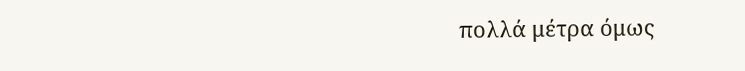πολλά μέτρα όμως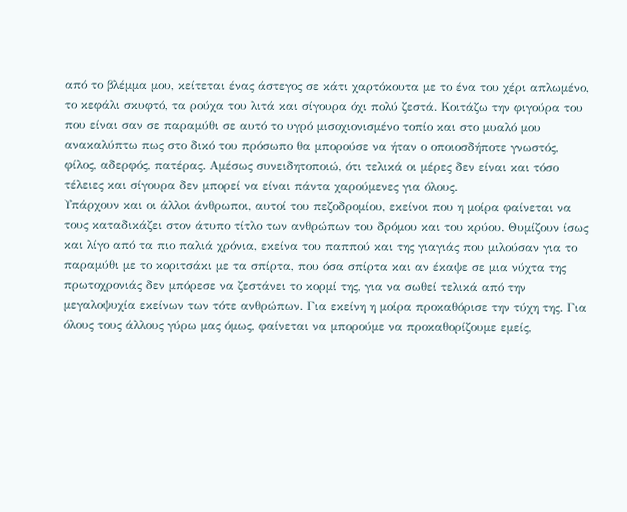από το βλέμμα μου, κείτεται ένας άστεγος σε κάτι χαρτόκουτα με το ένα του χέρι απλωμένο, το κεφάλι σκυφτό, τα ρούχα του λιτά και σίγουρα όχι πολύ ζεστά. Κοιτάζω την φιγούρα του που είναι σαν σε παραμύθι σε αυτό το υγρό μισοχιονισμένο τοπίο και στο μυαλό μου ανακαλύπτω πως στο δικό του πρόσωπο θα μπορούσε να ήταν ο οποιοσδήποτε γνωστός, φίλος, αδερφός, πατέρας. Αμέσως συνειδητοποιώ, ότι τελικά οι μέρες δεν είναι και τόσο τέλειες και σίγουρα δεν μπορεί να είναι πάντα χαρούμενες για όλους.
Υπάρχουν και οι άλλοι άνθρωποι, αυτοί του πεζοδρομίου, εκείνοι που η μοίρα φαίνεται να τους καταδικάζει στον άτυπο τίτλο των ανθρώπων του δρόμου και του κρύου. Θυμίζουν ίσως και λίγο από τα πιο παλιά χρόνια, εκείνα του παππού και της γιαγιάς που μιλούσαν για το παραμύθι με το κοριτσάκι με τα σπίρτα, που όσα σπίρτα και αν έκαψε σε μια νύχτα της πρωτοχρονιάς δεν μπόρεσε να ζεστάνει το κορμί της, για να σωθεί τελικά από την μεγαλοψυχία εκείνων των τότε ανθρώπων. Για εκείνη η μοίρα προκαθόρισε την τύχη της. Για όλους τους άλλους γύρω μας όμως, φαίνεται να μπορούμε να προκαθορίζουμε εμείς,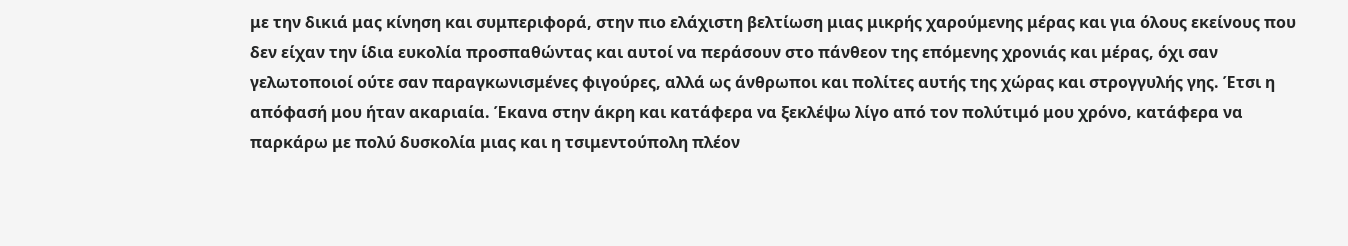με την δικιά μας κίνηση και συμπεριφορά, στην πιο ελάχιστη βελτίωση μιας μικρής χαρούμενης μέρας και για όλους εκείνους που δεν είχαν την ίδια ευκολία προσπαθώντας και αυτοί να περάσουν στο πάνθεον της επόμενης χρονιάς και μέρας, όχι σαν γελωτοποιοί ούτε σαν παραγκωνισμένες φιγούρες, αλλά ως άνθρωποι και πολίτες αυτής της χώρας και στρογγυλής γης. Έτσι η απόφασή μου ήταν ακαριαία. Έκανα στην άκρη και κατάφερα να ξεκλέψω λίγο από τον πολύτιμό μου χρόνο, κατάφερα να παρκάρω με πολύ δυσκολία μιας και η τσιμεντούπολη πλέον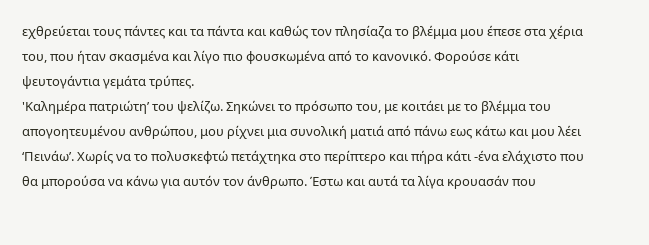εχθρεύεται τους πάντες και τα πάντα και καθώς τον πλησίαζα το βλέμμα μου έπεσε στα χέρια του, που ήταν σκασμένα και λίγο πιο φουσκωμένα από το κανονικό. Φορούσε κάτι ψευτογάντια γεμάτα τρύπες.
'Καλημέρα πατριώτη’ του ψελίζω. Σηκώνει το πρόσωπο του, με κοιτάει με το βλέμμα του απογοητευμένου ανθρώπου, μου ρίχνει μια συνολική ματιά από πάνω εως κάτω και μου λέει ‘Πεινάω’. Χωρίς να το πολυσκεφτώ πετάχτηκα στο περίπτερο και πήρα κάτι -ένα ελάχιστο που θα μπορούσα να κάνω για αυτόν τον άνθρωπο. Έστω και αυτά τα λίγα κρουασάν που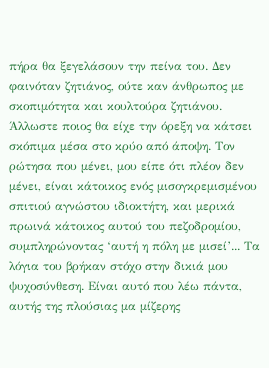πήρα θα ξεγελάσουν την πείνα του. Δεν φαινόταν ζητιάνος, ούτε καν άνθρωπος με σκοπιμότητα και κουλτούρα ζητιάνου. Άλλωστε ποιος θα είχε την όρεξη να κάτσει σκόπιμα μέσα στο κρύο από άποψη. Τον ρώτησα που μένει, μου είπε ότι πλέον δεν μένει, είναι κάτοικος ενός μισογκρεμισμένου σπιτιού αγνώστου ιδιοκτήτη, και μερικά πρωινά κάτοικος αυτού του πεζοδρομίου, συμπληρώνοντας ‘αυτή η πόλη με μισεί’... Τα λόγια του βρήκαν στόχο στην δικιά μου ψυχοσύνθεση. Είναι αυτό που λέω πάντα, αυτής της πλούσιας μα μίζερης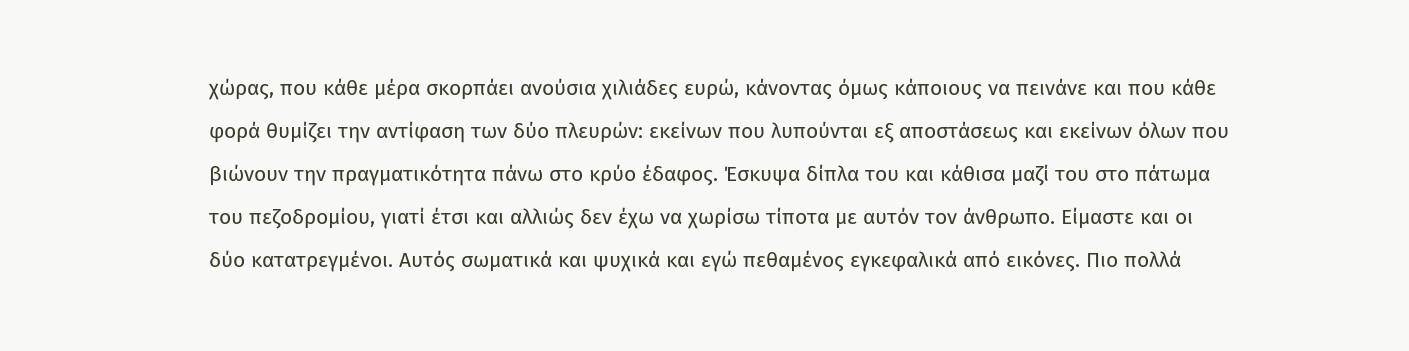χώρας, που κάθε μέρα σκορπάει ανούσια χιλιάδες ευρώ, κάνοντας όμως κάποιους να πεινάνε και που κάθε φορά θυμίζει την αντίφαση των δύο πλευρών: εκείνων που λυπούνται εξ αποστάσεως και εκείνων όλων που βιώνουν την πραγματικότητα πάνω στο κρύο έδαφος. Έσκυψα δίπλα του και κάθισα μαζί του στο πάτωμα του πεζοδρομίου, γιατί έτσι και αλλιώς δεν έχω να χωρίσω τίποτα με αυτόν τον άνθρωπο. Είμαστε και οι δύο κατατρεγμένοι. Αυτός σωματικά και ψυχικά και εγώ πεθαμένος εγκεφαλικά από εικόνες. Πιο πολλά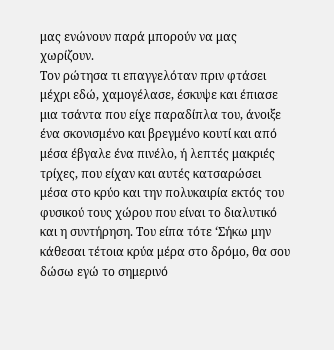μας ενώνουν παρά μπορούν να μας χωρίζουν.
Τον ρώτησα τι επαγγελόταν πριν φτάσει μέχρι εδώ, χαμογέλασε, έσκυψε και έπιασε μια τσάντα που είχε παραδίπλα του, άνοιξε ένα σκονισμένο και βρεγμένο κουτί και από μέσα έβγαλε ένα πινέλο, ή λεπτές μακριές τρίχες, που είχαν και αυτές κατσαρώσει μέσα στο κρύο και την πολυκαιρία εκτός του φυσικού τους χώρου που είναι το διαλυτικό και η συντήρηση. Του είπα τότε ‘Σήκω μην κάθεσαι τέτοια κρύα μέρα στο δρόμο, θα σου δώσω εγώ το σημερινό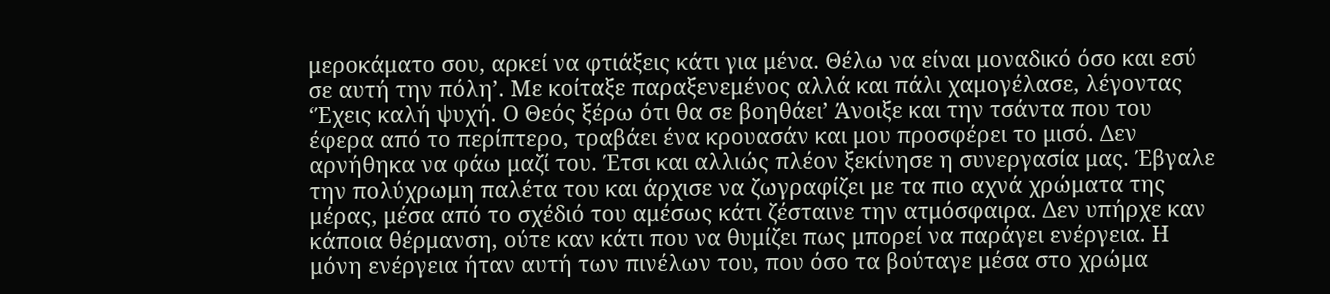μεροκάματο σου, αρκεί να φτιάξεις κάτι για μένα. Θέλω να είναι μοναδικό όσο και εσύ σε αυτή την πόλη’. Με κοίταξε παραξενεμένος αλλά και πάλι χαμογέλασε, λέγοντας ‘Έχεις καλή ψυχή. Ο Θεός ξέρω ότι θα σε βοηθάει’ Άνοιξε και την τσάντα που του έφερα από το περίπτερο, τραβάει ένα κρουασάν και μου προσφέρει το μισό. Δεν αρνήθηκα να φάω μαζί του. Έτσι και αλλιώς πλέον ξεκίνησε η συνεργασία μας. Έβγαλε την πολύχρωμη παλέτα του και άρχισε να ζωγραφίζει με τα πιο αχνά χρώματα της μέρας, μέσα από το σχέδιό του αμέσως κάτι ζέσταινε την ατμόσφαιρα. Δεν υπήρχε καν κάποια θέρμανση, ούτε καν κάτι που να θυμίζει πως μπορεί να παράγει ενέργεια. Η μόνη ενέργεια ήταν αυτή των πινέλων του, που όσο τα βούταγε μέσα στο χρώμα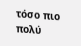τόσο πιο πολύ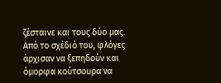ζέσταινε και τους δύο μας. Από το σχέδιό του, φλόγες άρχισαν να ξεπηδούν και όμορφα κούτσουρα να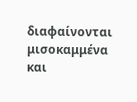διαφαίνονται μισοκαμμένα και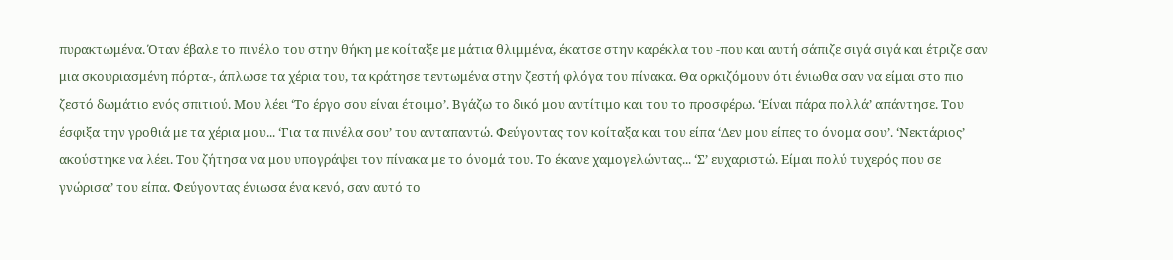πυρακτωμένα. Όταν έβαλε το πινέλο του στην θήκη με κοίταξε με μάτια θλιμμένα, έκατσε στην καρέκλα του -που και αυτή σάπιζε σιγά σιγά και έτριζε σαν μια σκουριασμένη πόρτα-, άπλωσε τα χέρια του, τα κράτησε τεντωμένα στην ζεστή φλόγα του πίνακα. Θα ορκιζόμουν ότι ένιωθα σαν να είμαι στο πιο ζεστό δωμάτιο ενός σπιτιού. Μου λέει ‘Το έργο σου είναι έτοιμο’. Βγάζω το δικό μου αντίτιμο και του το προσφέρω. ‘Είναι πάρα πολλά’ απάντησε. Του έσφιξα την γροθιά με τα χέρια μου... ‘Για τα πινέλα σου’ του ανταπαντώ. Φεύγοντας τον κοίταξα και του είπα ‘Δεν μου είπες το όνομα σου’. ‘Νεκτάριος’ ακούστηκε να λέει. Του ζήτησα να μου υπογράψει τον πίνακα με το όνομά του. Το έκανε χαμογελώντας... ‘Σ’ ευχαριστώ. Είμαι πολύ τυχερός που σε γνώρισα’ του είπα. Φεύγοντας ένιωσα ένα κενό, σαν αυτό το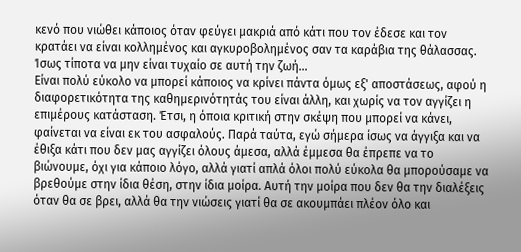κενό που νιώθει κάποιος όταν φεύγει μακριά από κάτι που τον έδεσε και τον κρατάει να είναι κολλημένος και αγκυροβολημένος σαν τα καράβια της θάλασσας. Ίσως τίποτα να μην είναι τυχαίο σε αυτή την ζωή...
Είναι πολύ εύκολο να μπορεί κάποιος να κρίνει πάντα όμως εξ' αποστάσεως, αφού η διαφορετικότητα της καθημερινότητάς του είναι άλλη, και χωρίς να τον αγγίζει η επιμέρους κατάσταση. Έτσι, η όποια κριτική στην σκέψη που μπορεί να κάνει, φαίνεται να είναι εκ του ασφαλούς. Παρά ταύτα, εγώ σήμερα ίσως να άγγιξα και να έθιξα κάτι που δεν μας αγγίζει όλους άμεσα, αλλά έμμεσα θα έπρεπε να το βιώνουμε, όχι για κάποιο λόγο, αλλά γιατί απλά όλοι πολύ εύκολα θα μπορούσαμε να βρεθούμε στην ίδια θέση, στην ίδια μοίρα. Αυτή την μοίρα που δεν θα την διαλέξεις όταν θα σε βρει, αλλά θα την νιώσεις γιατί θα σε ακουμπάει πλέον όλο και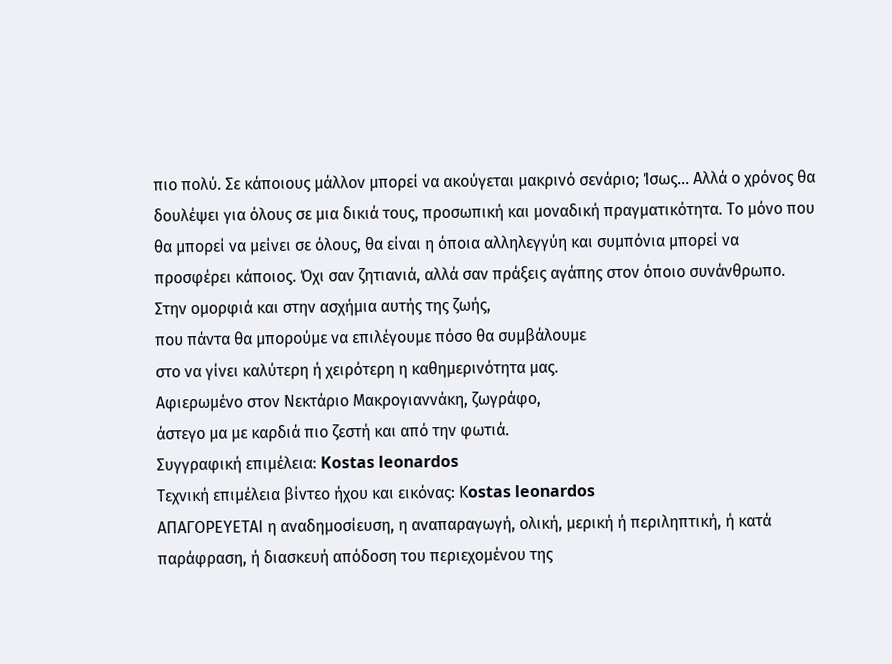πιο πολύ. Σε κάποιους μάλλον μπορεί να ακούγεται μακρινό σενάριο; Ίσως... Αλλά ο χρόνος θα δουλέψει για όλους σε μια δικιά τους, προσωπική και μοναδική πραγματικότητα. Το μόνο που θα μπορεί να μείνει σε όλους, θα είναι η όποια αλληλεγγύη και συμπόνια μπορεί να προσφέρει κάποιος. Όχι σαν ζητιανιά, αλλά σαν πράξεις αγάπης στον όποιο συνάνθρωπο.
Στην ομορφιά και στην ασχήμια αυτής της ζωής,
που πάντα θα μπορούμε να επιλέγουμε πόσο θα συμβάλουμε
στο να γίνει καλύτερη ή χειρότερη η καθημερινότητα μας.
Αφιερωμένο στον Νεκτάριο Μακρογιαννάκη, ζωγράφο,
άστεγο μα με καρδιά πιο ζεστή και από την φωτιά.
Συγγραφική επιμέλεια: Kostas leonardos
Tεχνική επιμέλεια βίντεο ήχου και εικόνας: Κostas leonardos
ΑΠΑΓΟΡΕΥΕΤΑΙ η αναδημοσίευση, η αναπαραγωγή, ολική, μερική ή περιληπτική, ή κατά
παράφραση, ή διασκευή απόδοση του περιεχομένου της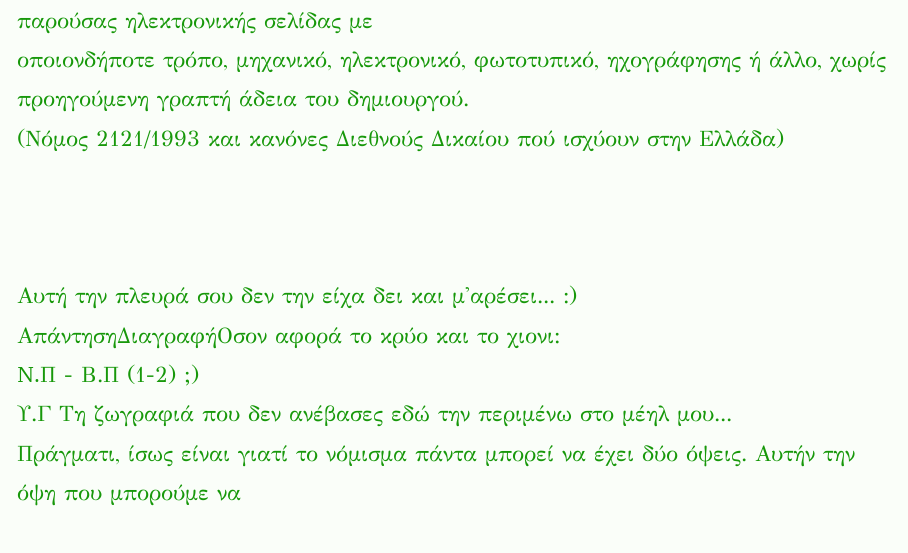παρούσας ηλεκτρονικής σελίδας με
οποιονδήποτε τρόπο, μηχανικό, ηλεκτρονικό, φωτοτυπικό, ηχογράφησης ή άλλο, χωρίς
προηγούμενη γραπτή άδεια του δημιουργού.
(Νόμος 2121/1993 και κανόνες Διεθνούς Δικαίου πού ισχύουν στην Ελλάδα)



Aυτή την πλευρά σου δεν την είχα δει και μ'αρέσει... :)
ΑπάντησηΔιαγραφήOσον αφορά το κρύο και το χιονι:
N.Π - Β.Π (1-2) ;)
Υ.Γ Τη ζωγραφιά που δεν ανέβασες εδώ την περιμένω στο μέηλ μου...
Πράγματι, ίσως είναι γιατί το νόμισμα πάντα μπορεί να έχει δύο όψεις. Αυτήν την όψη που μπορούμε να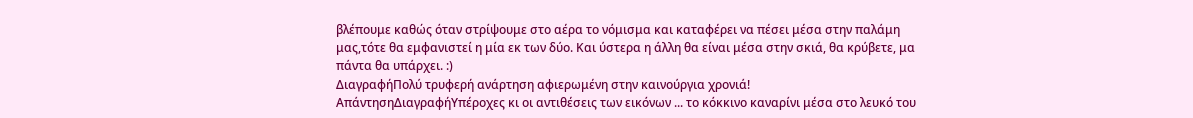βλέπουμε καθώς όταν στρίψουμε στο αέρα το νόμισμα και καταφέρει να πέσει μέσα στην παλάμη μας,τότε θα εμφανιστεί η μία εκ των δύο. Και ύστερα η άλλη θα είναι μέσα στην σκιά, θα κρύβετε, μα πάντα θα υπάρχει. :)
ΔιαγραφήΠολύ τρυφερή ανάρτηση αφιερωμένη στην καινούργια χρονιά!
ΑπάντησηΔιαγραφήΥπέροχες κι οι αντιθέσεις των εικόνων ... το κόκκινο καναρίνι μέσα στο λευκό του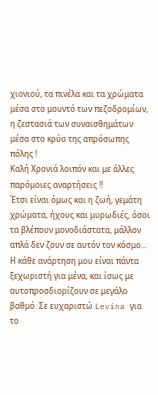χιονιού, τα πινέλα και τα χρώματα μέσα στο μουντό των πεζοδρομίων, η ζεστασιά των συναισθημάτων μέσα στο κρύο της απρόσωπης πόλης !
Καλή Χρονιά λοιπόν και με άλλες παρόμοιες αναρτήσεις !!
Έτσι είναι όμως και η ζωή, γεμάτη χρώματα, ήχους και μυρωδιές, όσοι τα βλέπουν μονοδιάστατα, μάλλον απλά δεν ζουν σε αυτόν τον κόσμο... Η κάθε ανάρτηση μου είναι πάντα ξεχωριστή για μένα, και ίσως με αυτοπροσδιορίζουν σε μεγάλο βαθμό. Σε ευχαριστώ Levina για το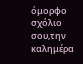όμορφο σχόλιο σου,την καλημέρα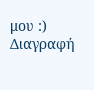μου :)
Διαγραφή